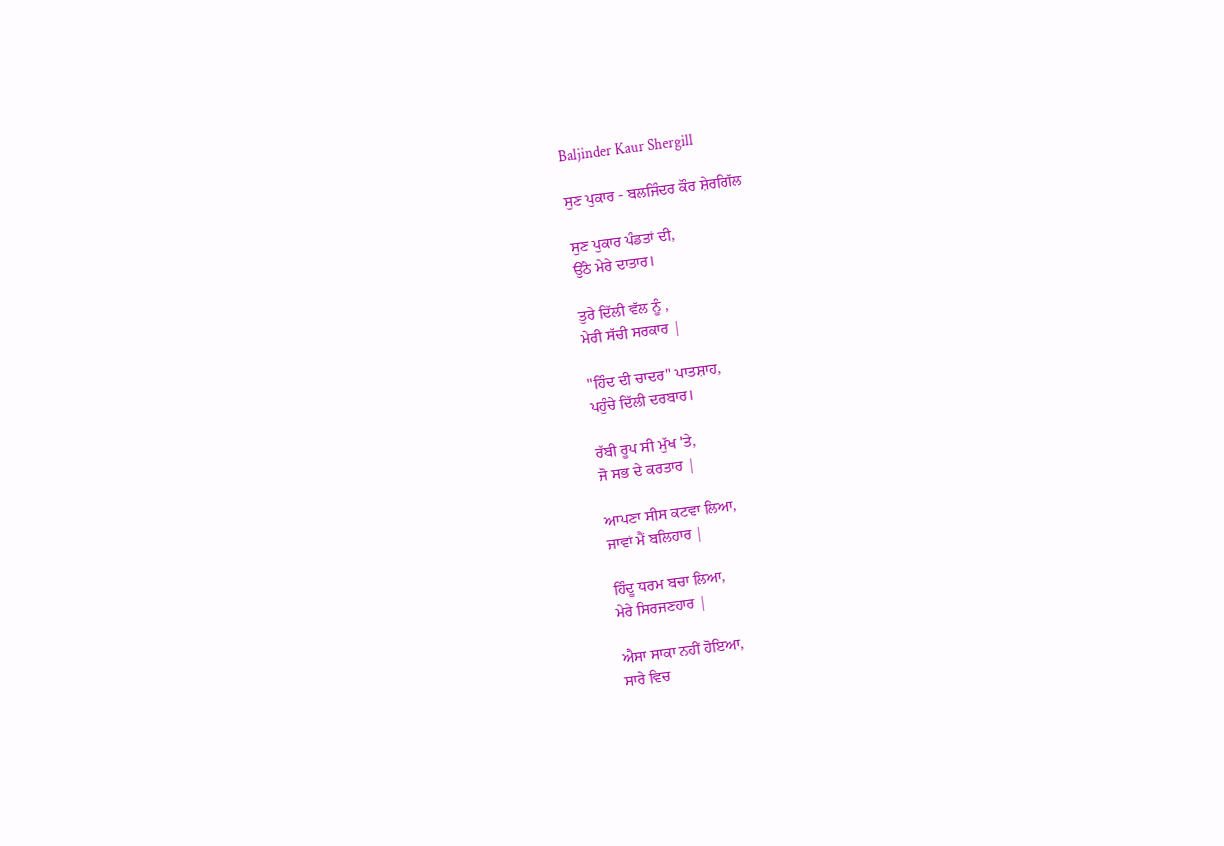Baljinder Kaur Shergill

ਸੁਣ ਪੁਕਾਰ - ਬਲਜਿੰਦਰ ਕੌਰ ਸ਼ੇਰਗਿੱਲ

ਸੁਣ ਪੁਕਾਰ ਪੰਡਤਾਂ ਦੀ,
ਉੱਠੇ ਮੇਰੇ ਦਾਤਾਰ।

ਤੁਰੇ ਦਿੱਲੀ ਵੱਲ ਨੂੰ ,
ਮੇਰੀ ਸੱਚੀ ਸਰਕਾਰ |

"ਹਿੰਦ ਦੀ ਚਾਦਰ" ਪਾਤਸ਼ਾਹ,
ਪਹੁੰਚੇ ਦਿੱਲੀ ਦਰਬਾਰ।

ਰੱਬੀ ਰੂਪ ਸੀ ਮੁੱਖ 'ਤੇ,
ਜੋ ਸਭ ਦੇ ਕਰਤਾਰ |

ਆਪਣਾ ਸੀਸ ਕਟਵਾ ਲਿਆ,
ਜਾਵਾਂ ਮੈਂ ਬਲਿਹਾਰ |

ਹਿੰਦੂ ਧਰਮ ਬਚਾ ਲਿਆ,
ਮੇਰੇ ਸਿਰਜਣਹਾਰ |

ਐਸਾ ਸਾਕਾ ਨਹੀਂ ਹੋਇਆ,
ਸਾਰੇ ਵਿਚ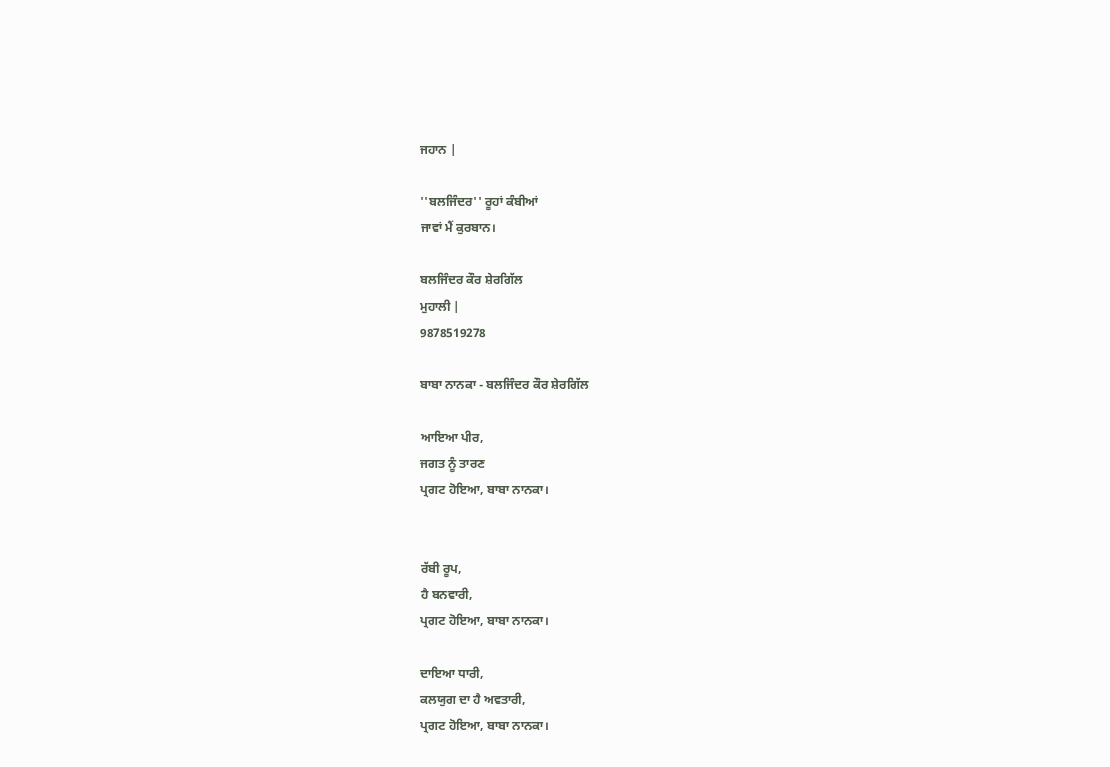ਜਹਾਨ |

''ਬਲਜਿੰਦਰ'' ਰੂਹਾਂ ਕੰਬੀਆਂ
ਜਾਵਾਂ ਮੈਂ ਕੁਰਬਾਨ।

ਬਲਜਿੰਦਰ ਕੌਰ ਸ਼ੇਰਗਿੱਲ
ਮੁਹਾਲੀ |
9878519278

ਬਾਬਾ ਨਾਨਕਾ - ਬਲਜਿੰਦਰ ਕੌਰ ਸ਼ੇਰਗਿੱਲ

ਆਇਆ ਪੀਰ,
ਜਗਤ ਨੂੰ ਤਾਰਣ
ਪ੍ਰਗਟ ਹੋਇਆ, ਬਾਬਾ ਨਾਨਕਾ।


ਰੱਬੀ ਰੂਪ,
ਹੈ ਬਨਵਾਰੀ,
ਪ੍ਰਗਟ ਹੋਇਆ, ਬਾਬਾ ਨਾਨਕਾ।

ਦਾਇਆ ਧਾਰੀ,
ਕਲਯੁਗ ਦਾ ਹੈ ਅਵਤਾਰੀ,
ਪ੍ਰਗਟ ਹੋਇਆ, ਬਾਬਾ ਨਾਨਕਾ।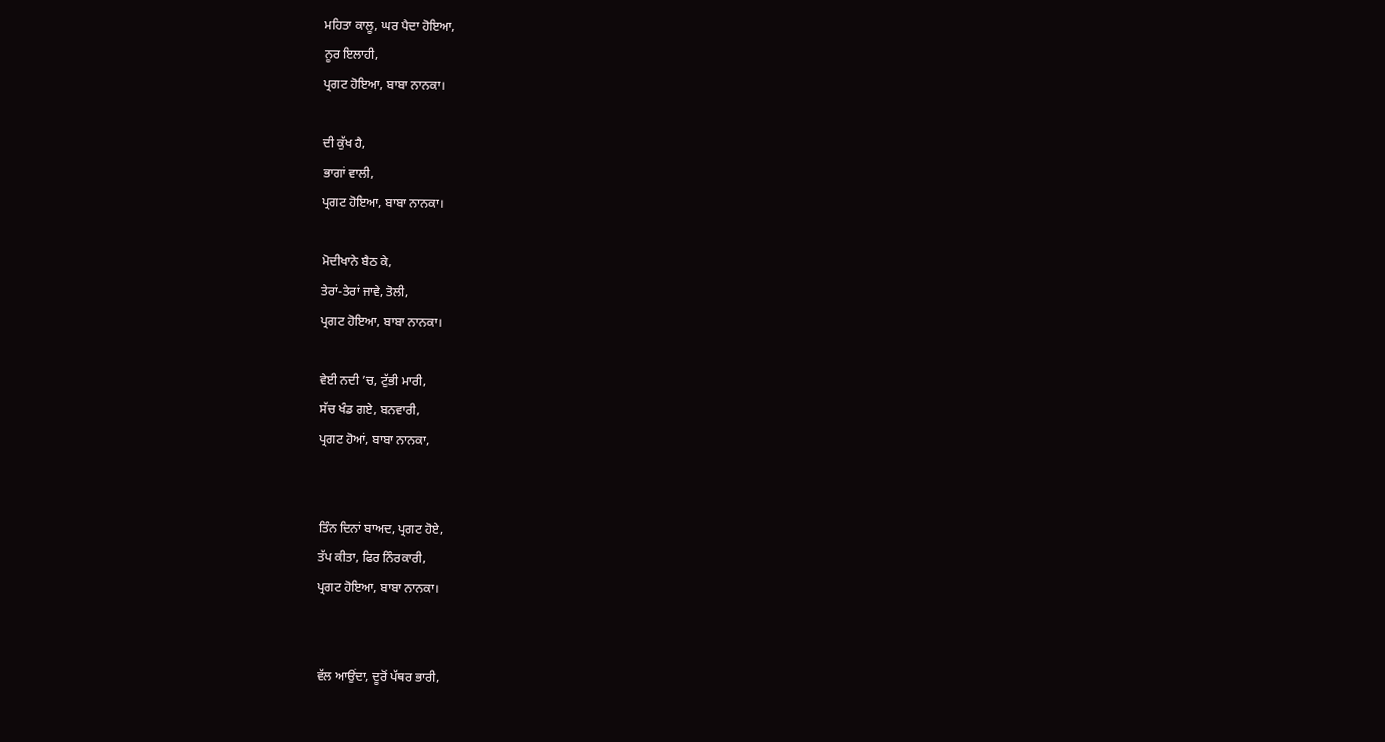ਮਹਿਤਾ ਕਾਲੂ, ਘਰ ਪੈਦਾ ਹੋਇਆ,
ਨੂਰ ਇਲਾਹੀ,
ਪ੍ਰਗਟ ਹੋਇਆ, ਬਾਬਾ ਨਾਨਕਾ।

ਦੀ ਕੁੱਖ ਹੈ,
ਭਾਗਾਂ ਵਾਲੀ,
ਪ੍ਰਗਟ ਹੋਇਆ, ਬਾਬਾ ਨਾਨਕਾ।

ਮੋਦੀਖਾਨੇ ਬੈਠ ਕੇ,
ਤੇਰਾਂ-ਤੇਰਾਂ ਜਾਵੇ, ਤੋਲੀ,
ਪ੍ਰਗਟ ਹੋਇਆ, ਬਾਬਾ ਨਾਨਕਾ।

ਵੇਈ ਨਦੀ ’ਚ, ਟੁੱਭੀ ਮਾਰੀ,
ਸੱਚ ਖੰਡ ਗਏ, ਬਨਵਾਰੀ,
ਪ੍ਰਗਟ ਹੋਆਂ, ਬਾਬਾ ਨਾਨਕਾ,


ਤਿੰਨ ਦਿਨਾਂ ਬਾਅਦ, ਪ੍ਰਗਟ ਹੋਏ,
ਤੱਪ ਕੀਤਾ, ਫਿਰ ਨਿੰਰਕਾਰੀ,
ਪ੍ਰਗਟ ਹੋਇਆ, ਬਾਬਾ ਨਾਨਕਾ।


ਵੱਲ ਆਉਂਦਾ, ਦੂਰੋਂ ਪੱਥਰ ਭਾਰੀ,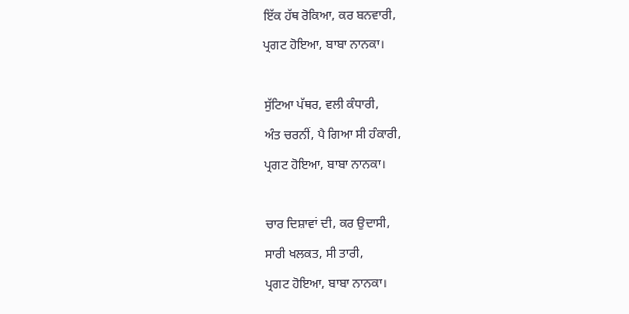ਇੱਕ ਹੱਥ ਰੋਕਿਆ, ਕਰ ਬਨਵਾਰੀ,
ਪ੍ਰਗਟ ਹੋਇਆ, ਬਾਬਾ ਨਾਨਕਾ।

ਸੁੱਟਿਆ ਪੱਥਰ, ਵਲੀ ਕੰਧਾਰੀ,
ਅੰਤ ਚਰਨੀਂ, ਪੈ ਗਿਆ ਸੀ ਹੰਕਾਰੀ,
ਪ੍ਰਗਟ ਹੋਇਆ, ਬਾਬਾ ਨਾਨਕਾ।

ਚਾਰ ਦਿਸ਼ਾਵਾਂ ਦੀ, ਕਰ ਉਦਾਸੀ,
ਸਾਰੀ ਖਲਕਤ, ਸੀ ਤਾਰੀ,
ਪ੍ਰਗਟ ਹੋਇਆ, ਬਾਬਾ ਨਾਨਕਾ।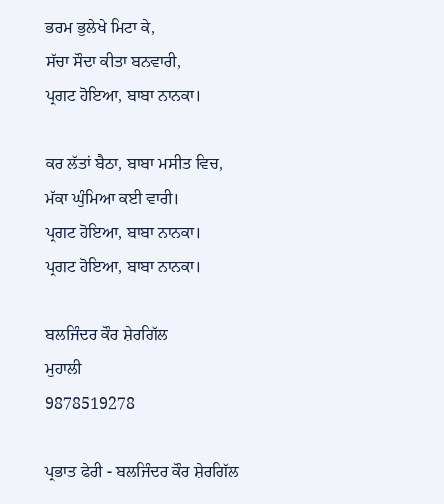ਭਰਮ ਭੁਲੇਖੇ ਮਿਟਾ ਕੇ,
ਸੱਚਾ ਸੌਦਾ ਕੀਤਾ ਬਨਵਾਰੀ,
ਪ੍ਰਗਟ ਹੋਇਆ, ਬਾਬਾ ਨਾਨਕਾ।

ਕਰ ਲੱਤਾਂ ਬੈਠਾ, ਬਾਬਾ ਮਸੀਤ ਵਿਚ,
ਮੱਕਾ ਘੁੰਮਿਆ ਕਈ ਵਾਰੀ।
ਪ੍ਰਗਟ ਹੋਇਆ, ਬਾਬਾ ਨਾਨਕਾ।
ਪ੍ਰਗਟ ਹੋਇਆ, ਬਾਬਾ ਨਾਨਕਾ।

ਬਲਜਿੰਦਰ ਕੌਰ ਸ਼ੇਰਗਿੱਲ
ਮੁਹਾਲੀ
9878519278

ਪ੍ਰਭਾਤ ਫੇਰੀ - ਬਲਜਿੰਦਰ ਕੌਰ ਸ਼ੇਰਗਿੱਲ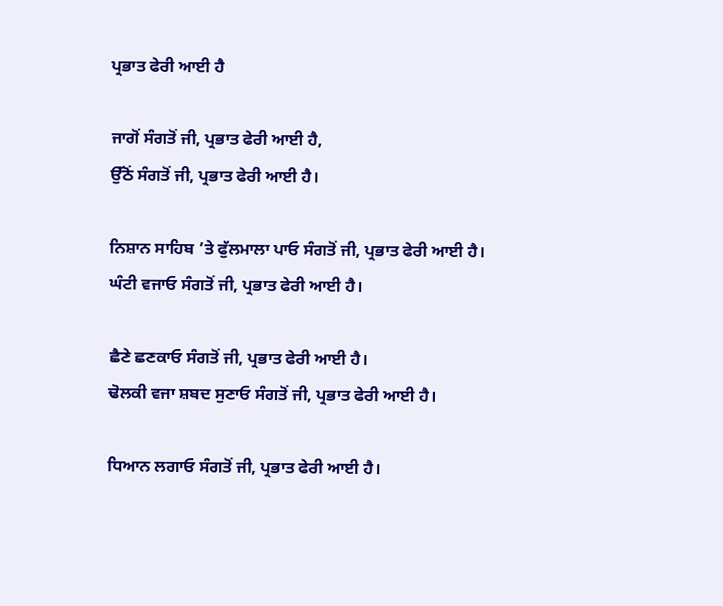ਪ੍ਰਭਾਤ ਫੇਰੀ ਆਈ ਹੈ

ਜਾਗੋਂ ਸੰਗਤੋਂ ਜੀ, ਪ੍ਰਭਾਤ ਫੇਰੀ ਆਈ ਹੈ,
ਉੱਠੋਂ ਸੰਗਤੋਂ ਜੀ, ਪ੍ਰਭਾਤ ਫੇਰੀ ਆਈ ਹੈ।

ਨਿਸ਼ਾਨ ਸਾਹਿਬ ’ਤੇ ਫੁੱਲਮਾਲਾ ਪਾਓ ਸੰਗਤੋਂ ਜੀ, ਪ੍ਰਭਾਤ ਫੇਰੀ ਆਈ ਹੈ।
ਘੰਟੀ ਵਜਾਓ ਸੰਗਤੋਂ ਜੀ, ਪ੍ਰਭਾਤ ਫੇਰੀ ਆਈ ਹੈ।

ਛੈਣੇ ਛਣਕਾਓ ਸੰਗਤੋਂ ਜੀ, ਪ੍ਰਭਾਤ ਫੇਰੀ ਆਈ ਹੈ।
ਢੋਲਕੀ ਵਜਾ ਸ਼ਬਦ ਸੁਣਾਓ ਸੰਗਤੋਂ ਜੀ, ਪ੍ਰਭਾਤ ਫੇਰੀ ਆਈ ਹੈ।

ਧਿਆਨ ਲਗਾਓ ਸੰਗਤੋਂ ਜੀ, ਪ੍ਰਭਾਤ ਫੇਰੀ ਆਈ ਹੈ।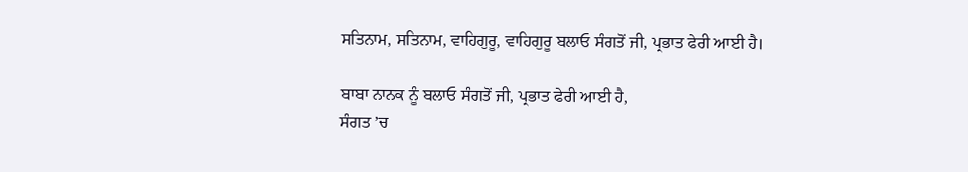ਸਤਿਨਾਮ, ਸਤਿਨਾਮ, ਵਾਹਿਗੁਰੂ, ਵਾਹਿਗੁਰੂ ਬਲਾਓ ਸੰਗਤੋਂ ਜੀ, ਪ੍ਰਭਾਤ ਫੇਰੀ ਆਈ ਹੈ।

ਬਾਬਾ ਨਾਨਕ ਨੂੰ ਬਲਾਓ ਸੰਗਤੋਂ ਜੀ, ਪ੍ਰਭਾਤ ਫੇਰੀ ਆਈ ਹੈ,
ਸੰਗਤ ’ਚ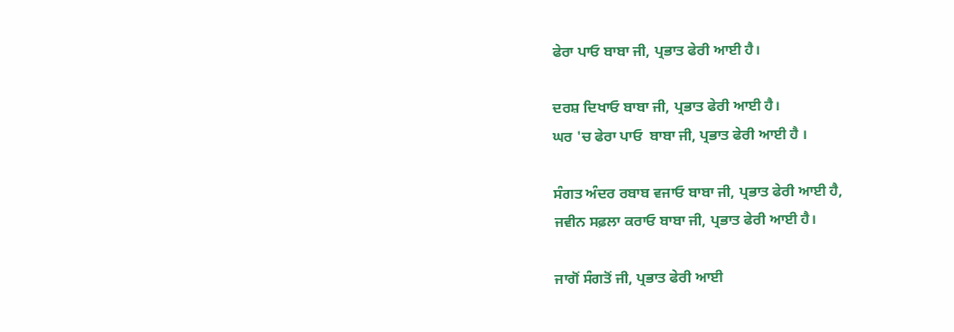ਫੇਰਾ ਪਾਓ ਬਾਬਾ ਜੀ, ਪ੍ਰਭਾਤ ਫੇਰੀ ਆਈ ਹੈ।

ਦਰਸ਼ ਦਿਖਾਓ ਬਾਬਾ ਜੀ, ਪ੍ਰਭਾਤ ਫੇਰੀ ਆਈ ਹੈ।
ਘਰ 'ਚ ਫੇਰਾ ਪਾਓ  ਬਾਬਾ ਜੀ, ਪ੍ਰਭਾਤ ਫੇਰੀ ਆਈ ਹੈ ।

ਸੰਗਤ ਅੰਦਰ ਰਬਾਬ ਵਜਾਓ ਬਾਬਾ ਜੀ, ਪ੍ਰਭਾਤ ਫੇਰੀ ਆਈ ਹੈ,
ਜਵੀਨ ਸਫ਼ਲਾ ਕਰਾਓ ਬਾਬਾ ਜੀ, ਪ੍ਰਭਾਤ ਫੇਰੀ ਆਈ ਹੈ।

ਜਾਗੋਂ ਸੰਗਤੋਂ ਜੀ, ਪ੍ਰਭਾਤ ਫੇਰੀ ਆਈ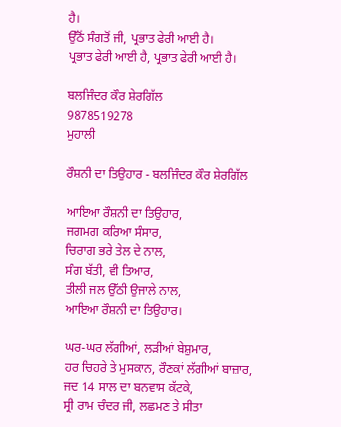ਹੈ।
ਉੱਠੋਂ ਸੰਗਤੋਂ ਜੀ, ਪ੍ਰਭਾਤ ਫੇਰੀ ਆਈ ਹੈ।
ਪ੍ਰਭਾਤ ਫੇਰੀ ਆਈ ਹੈ, ਪ੍ਰਭਾਤ ਫੇਰੀ ਆਈ ਹੈ।

ਬਲਜਿੰਦਰ ਕੌਰ ਸ਼ੇਰਗਿੱਲ
9878519278
ਮੁਹਾਲੀ

ਰੌਸ਼ਨੀ ਦਾ ਤਿਉਹਾਰ - ਬਲਜਿੰਦਰ ਕੌਰ ਸ਼ੇਰਗਿੱਲ

ਆਇਆ ਰੌਸ਼ਨੀ ਦਾ ਤਿਉਹਾਰ,
ਜਗਮਗ ਕਰਿਆ ਸੰਸਾਰ,
ਚਿਰਾਗ ਭਰੇ ਤੇਲ ਦੇ ਨਾਲ,
ਸੰਗ ਬੱਤੀ, ਵੀ ਤਿਆਰ,
ਤੀਲੀ ਜਲ ਉੱਠੀ ਉਜਾਲੇ ਨਾਲ,
ਆਇਆ ਰੌਸ਼ਨੀ ਦਾ ਤਿਉਹਾਰ।

ਘਰ-ਘਰ ਲੱਗੀਆਂ, ਲੜੀਆਂ ਬੇਸ਼ੁਮਾਰ,
ਹਰ ਚਿਹਰੇ ਤੇ ਮੁਸਕਾਨ, ਰੌਣਕਾਂ ਲੱਗੀਆਂ ਬਾਜ਼ਾਰ,
ਜਦ 14 ਸਾਲ ਦਾ ਬਨਵਾਸ ਕੱਟਕੇ,
ਸ੍ਰੀ ਰਾਮ ਚੰਦਰ ਜੀ, ਲਛਮਣ ਤੇ ਸੀਤਾ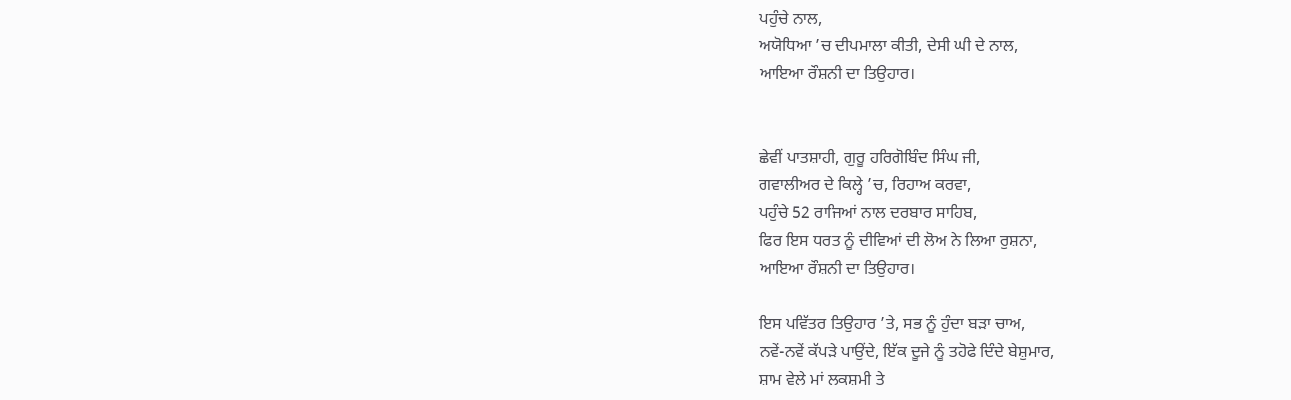ਪਹੁੰਚੇ ਨਾਲ,
ਅਯੋਧਿਆ ’ਚ ਦੀਪਮਾਲਾ ਕੀਤੀ, ਦੇਸੀ ਘੀ ਦੇ ਨਾਲ,
ਆਇਆ ਰੌਸ਼ਨੀ ਦਾ ਤਿਉਹਾਰ।


ਛੇਵੀਂ ਪਾਤਸ਼ਾਹੀ, ਗੁਰੂ ਹਰਿਗੋਬਿੰਦ ਸਿੰਘ ਜੀ,
ਗਵਾਲੀਅਰ ਦੇ ਕਿਲ੍ਹੇ ’ਚ, ਰਿਹਾਅ ਕਰਵਾ,
ਪਹੁੰਚੇ 52 ਰਾਜਿਆਂ ਨਾਲ ਦਰਬਾਰ ਸਾਹਿਬ,
ਫਿਰ ਇਸ ਧਰਤ ਨੂੰ ਦੀਵਿਆਂ ਦੀ ਲੋਅ ਨੇ ਲਿਆ ਰੁਸ਼ਨਾ,
ਆਇਆ ਰੌਸ਼ਨੀ ਦਾ ਤਿਉਹਾਰ।

ਇਸ ਪਵਿੱਤਰ ਤਿਉਹਾਰ ’ਤੇ, ਸਭ ਨੂੰ ਹੁੰਦਾ ਬੜਾ ਚਾਅ,
ਨਵੇਂ-ਨਵੇਂ ਕੱਪੜੇ ਪਾਉਂਦੇ, ਇੱਕ ਦੂਜੇ ਨੂੰ ਤਹੋਫੇ ਦਿੰਦੇ ਬੇਸ਼ੁਮਾਰ,
ਸ਼ਾਮ ਵੇਲੇ ਮਾਂ ਲਕਸ਼ਮੀ ਤੇ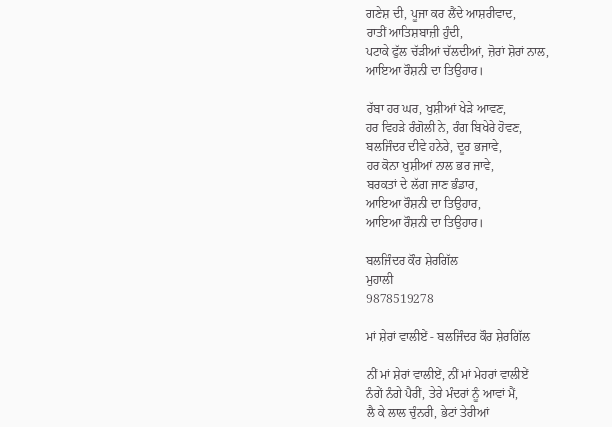ਗਣੇਸ਼ ਦੀ, ਪੂਜਾ ਕਰ ਲੈਂਦੇ ਆਸ਼ਰੀਵਾਦ,
ਰਾਤੀਂ ਆਤਿਸ਼ਬਾਜ਼ੀ ਹੁੰਦੀ,
ਪਟਾਕੇ ਫੁੱਲ ਚੱੜੀਆਂ ਚੱਲਦੀਆਂ, ਜ਼ੋਰਾਂ ਸ਼ੋਰਾਂ ਨਾਲ,
ਆਇਆ ਰੌਸ਼ਨੀ ਦਾ ਤਿਉਹਾਰ।

ਰੱਬਾ ਹਰ ਘਰ, ਖੁਸ਼ੀਆਂ ਖੇੜੇ ਆਵਣ,
ਹਰ ਵਿਹੜੇ ਰੰਗੋਲੀ ਨੇ, ਰੰਗ ਬਿਖੇਰੇ ਹੋਵਣ,
ਬਲਜਿੰਦਰ ਦੀਵੇ ਹਨੇਰੇ, ਦੂਰ ਭਜਾਵੇ,
ਹਰ ਕੋਨਾ ਖੁਸ਼ੀਆਂ ਨਾਲ ਭਰ ਜਾਵੇ,
ਬਰਕਤਾਂ ਦੇ ਲੱਗ ਜਾਣ ਭੰਡਾਰ,
ਆਇਆ ਰੌਸ਼ਨੀ ਦਾ ਤਿਉਹਾਰ,
ਆਇਆ ਰੌਸ਼ਨੀ ਦਾ ਤਿਉਹਾਰ।

ਬਲਜਿੰਦਰ ਕੌਰ ਸ਼ੇਰਗਿੱਲ
ਮੁਹਾਲੀ
9878519278

ਮਾਂ ਸ਼ੇਰਾਂ ਵਾਲੀਏਂ - ਬਲਜਿੰਦਰ ਕੌਰ ਸ਼ੇਰਗਿੱਲ

ਨੀਂ ਮਾਂ ਸ਼ੇਰਾਂ ਵਾਲੀਏਂ, ਨੀਂ ਮਾਂ ਮੇਹਰਾਂ ਵਾਲੀਏਂ
ਨੰਗੇਂ ਨੰਗੇ ਪੈਰੀਂ, ਤੇਰੇ ਮੰਦਰਾਂ ਨੂੰ ਆਵਾਂ ਮੈਂ,
ਲੈ ਕੇ ਲਾਲ ਚੁੰਨਰੀ, ਭੇਟਾਂ ਤੇਰੀਆਂ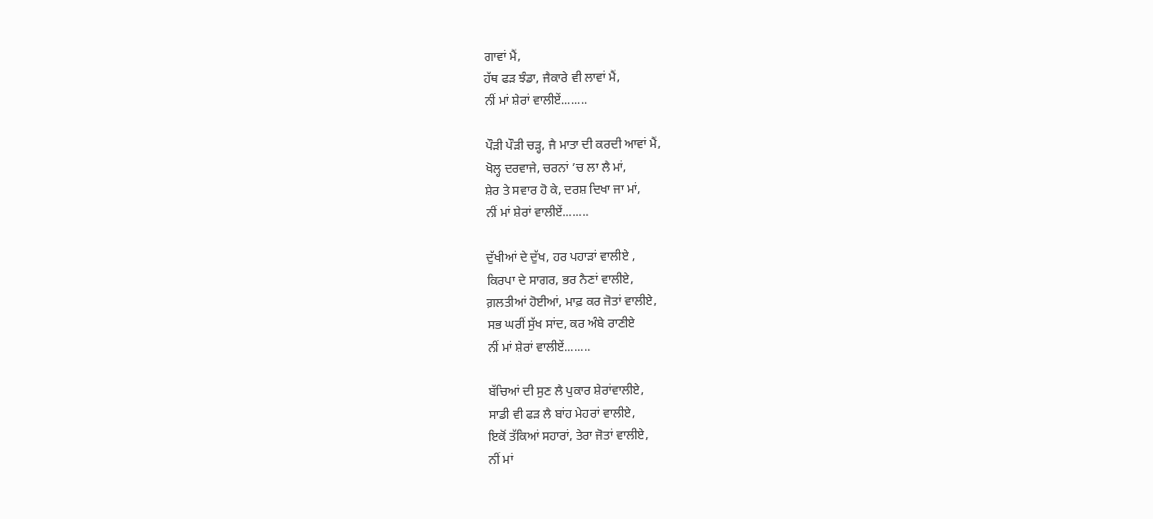ਗਾਵਾਂ ਮੈਂ,
ਹੱਥ ਫੜ ਝੰਡਾ, ਜੈਕਾਰੇ ਵੀ ਲਾਵਾਂ ਮੈਂ,
ਨੀਂ ਮਾਂ ਸ਼ੇਰਾਂ ਵਾਲੀਏਂ........

ਪੌੜੀ ਪੌੜੀ ਚੜ੍ਹ, ਜੈ ਮਾਤਾ ਦੀ ਕਰਦੀ ਆਵਾਂ ਮੈਂ,
ਖੋਲ੍ਹ ਦਰਵਾਜੇ, ਚਰਨਾਂ ’ਚ ਲਾ ਲੈ ਮਾਂ,
ਸ਼ੇਰ ਤੇ ਸਵਾਰ ਹੋ ਕੇ, ਦਰਸ਼ ਦਿਖਾ ਜਾ ਮਾਂ,
ਨੀਂ ਮਾਂ ਸ਼ੇਰਾਂ ਵਾਲੀਏਂ........

ਦੁੱਖੀਆਂ ਦੇ ਦੁੱਖ, ਹਰ ਪਹਾੜਾਂ ਵਾਲੀਏ ,
ਕਿਰਪਾ ਦੇ ਸਾਗਰ, ਭਰ ਨੈਣਾਂ ਵਾਲੀਏ,
ਗ਼ਲਤੀਆਂ ਹੋਈਆਂ, ਮਾਫ਼ ਕਰ ਜੋਤਾਂ ਵਾਲੀਏ,
ਸਭ ਘਰੀਂ ਸੁੱਖ ਸਾਂਦ, ਕਰ ਅੰਬੇ ਰਾਣੀਏ
ਨੀਂ ਮਾਂ ਸ਼ੇਰਾਂ ਵਾਲੀਏਂ........

ਬੱਚਿਆਂ ਦੀ ਸੁਣ ਲੈ ਪੁਕਾਰ ਸ਼ੇਰਾਂਵਾਲੀਏ,
ਸਾਡੀ ਵੀ ਫੜ ਲੈ ਬਾਂਹ ਮੇਹਰਾਂ ਵਾਲੀਏ,
ਇਕੋਂ ਤੱਕਿਆਂ ਸਹਾਰਾਂ, ਤੇਰਾ ਜੋਤਾਂ ਵਾਲੀਏ,
ਨੀਂ ਮਾਂ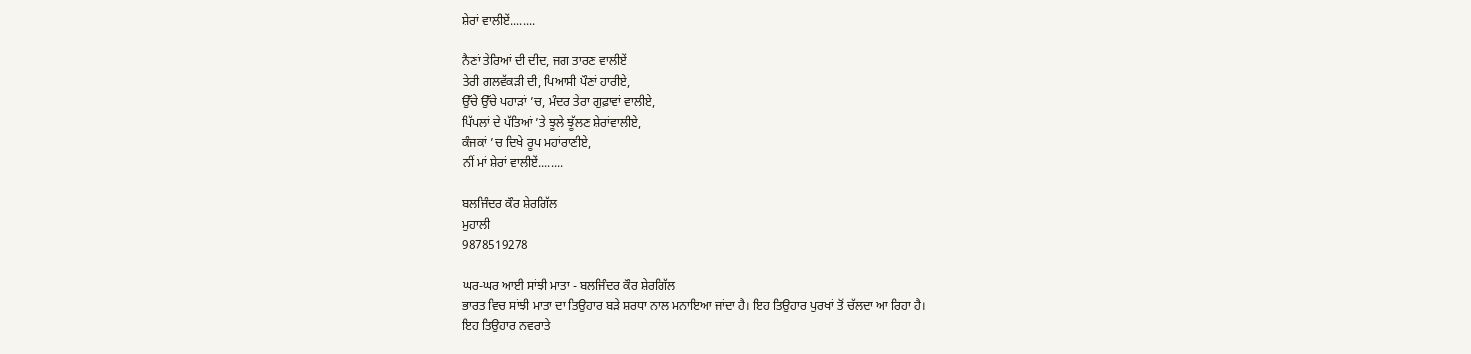ਸ਼ੇਰਾਂ ਵਾਲੀਏਂ........

ਨੈਣਾਂ ਤੇਰਿਆਂ ਦੀ ਦੀਦ, ਜਗ ਤਾਰਣ ਵਾਲੀਏਂ
ਤੇਰੀ ਗਲਵੱਕੜੀ ਦੀ, ਪਿਆਸੀ ਪੌਣਾਂ ਹਾਰੀਏ,
ਉੱਚੇ ਉੱਚੇ ਪਹਾੜਾਂ ’ਚ, ਮੰਦਰ ਤੇਰਾ ਗੁਫ਼ਾਵਾਂ ਵਾਲੀਏ,
ਪਿੱਪਲਾਂ ਦੇ ਪੱਤਿਆਂ ’ਤੇ ਝੂਲੇ ਝੂੱਲਣ ਸ਼ੇਰਾਂਵਾਲੀਏ,
ਕੰਜਕਾਂ ’ਚ ਦਿਖੇ ਰੂਪ ਮਹਾਂਰਾਣੀਏ,
ਨੀਂ ਮਾਂ ਸ਼ੇਰਾਂ ਵਾਲੀਏਂ........

ਬਲਜਿੰਦਰ ਕੌਰ ਸ਼ੇਰਗਿੱਲ
ਮੁਹਾਲੀ
9878519278

ਘਰ-ਘਰ ਆਈ ਸਾਂਝੀ ਮਾਤਾ - ਬਲਜਿੰਦਰ ਕੌਰ ਸ਼ੇਰਗਿੱਲ
ਭਾਰਤ ਵਿਚ ਸਾਂਝੀ ਮਾਤਾ ਦਾ ਤਿਉਹਾਰ ਬੜੇ ਸ਼ਰਧਾ ਨਾਲ ਮਨਾਇਆ ਜਾਂਦਾ ਹੈ। ਇਹ ਤਿਉਹਾਰ ਪੁਰਖਾਂ ਤੋਂ ਚੱਲਦਾ ਆ ਰਿਹਾ ਹੈ।
ਇਹ ਤਿਉਹਾਰ ਨਵਰਾਤੇ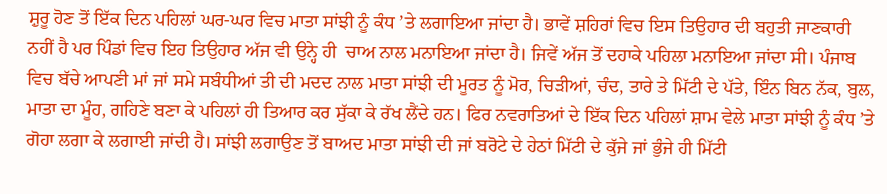ਸ਼ੁਰੂ ਹੋਣ ਤੋਂ ਇੱਕ ਦਿਨ ਪਹਿਲਾਂ ਘਰ-ਘਰ ਵਿਚ ਮਾਤਾ ਸਾਂਝੀ ਨੂੰ ਕੰਧ ’ਤੇ ਲਗਾਇਆ ਜਾਂਦਾ ਹੈ। ਭਾਵੇਂ ਸ਼ਹਿਰਾਂ ਵਿਚ ਇਸ ਤਿਉਹਾਰ ਦੀ ਬਹੁਤੀ ਜਾਣਕਾਰੀ ਨਹੀਂ ਹੈ ਪਰ ਪਿੰਡਾਂ ਵਿਚ ਇਹ ਤਿਉਹਾਰ ਅੱਜ ਵੀ ਉਨ੍ਹੇ ਹੀ  ਚਾਅ ਨਾਲ ਮਨਾਇਆ ਜਾਂਦਾ ਹੈ। ਜਿਵੇਂ ਅੱਜ ਤੋਂ ਦਹਾਕੇ ਪਹਿਲਾ ਮਨਾਇਆ ਜਾਂਦਾ ਸੀ। ਪੰਜਾਬ ਵਿਚ ਬੱਚੇ ਆਪਣੀ ਮਾਂ ਜਾਂ ਸਮੇ ਸਬੰਧੀਆਂ ਤੀ ਦੀ ਮਦਦ ਨਾਲ ਮਾਤਾ ਸਾਂਝੀ ਦੀ ਮੂਰਤ ਨੂੰ ਮੋਰ, ਚਿੜੀਆਂ, ਚੰਦ, ਤਾਰੇ ਤੇ ਮਿੱਟੀ ਦੇ ਪੱਤੇ, ਇੰਨ ਬਿਨ ਨੱਕ, ਬੁਲ, ਮਾਤਾ ਦਾ ਮੂੰਹ, ਗਹਿਣੇ ਬਣਾ ਕੇ ਪਹਿਲਾਂ ਹੀ ਤਿਆਰ ਕਰ ਸੁੱਕਾ ਕੇ ਰੱਖ ਲੈਂਦੇ ਹਨ। ਫਿਰ ਨਵਰਾਤਿਆਂ ਦੇ ਇੱਕ ਦਿਨ ਪਹਿਲਾਂ ਸ਼ਾਮ ਵੇਲੇ ਮਾਤਾ ਸਾਂਝੀ ਨੂੰ ਕੰਧ ’ਤੇ ਗੋਹਾ ਲਗਾ ਕੇ ਲਗਾਈ ਜਾਂਦੀ ਹੈ। ਸਾਂਝੀ ਲਗਾਉਣ ਤੋਂ ਬਾਅਦ ਮਾਤਾ ਸਾਂਝੀ ਦੀ ਜਾਂ ਬਰੋਟੇ ਦੇ ਹੇਠਾਂ ਮਿੱਟੀ ਦੇ ਕੁੱਜੇ ਜਾਂ ਭੁੰਜੇ ਹੀ ਮਿੱਟੀ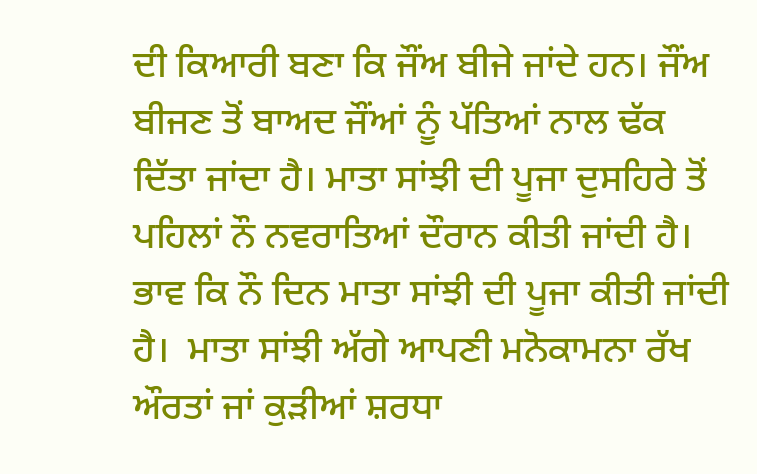ਦੀ ਕਿਆਰੀ ਬਣਾ ਕਿ ਜੌਂਅ ਬੀਜੇ ਜਾਂਦੇ ਹਨ। ਜੌਂਅ ਬੀਜਣ ਤੋਂ ਬਾਅਦ ਜੌਂਆਂ ਨੂੰ ਪੱਤਿਆਂ ਨਾਲ ਢੱਕ ਦਿੱਤਾ ਜਾਂਦਾ ਹੈ। ਮਾਤਾ ਸਾਂਝੀ ਦੀ ਪੂਜਾ ਦੁਸਹਿਰੇ ਤੋਂ ਪਹਿਲਾਂ ਨੌ ਨਵਰਾਤਿਆਂ ਦੌਰਾਨ ਕੀਤੀ ਜਾਂਦੀ ਹੈ। ਭਾਵ ਕਿ ਨੌ ਦਿਨ ਮਾਤਾ ਸਾਂਝੀ ਦੀ ਪੂਜਾ ਕੀਤੀ ਜਾਂਦੀ ਹੈ।  ਮਾਤਾ ਸਾਂਝੀ ਅੱਗੇ ਆਪਣੀ ਮਨੋਕਾਮਨਾ ਰੱਖ ਔਰਤਾਂ ਜਾਂ ਕੁੜੀਆਂ ਸ਼ਰਧਾ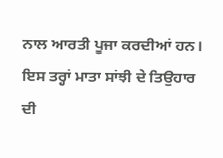ਨਾਲ ਆਰਤੀ ਪੂਜਾ ਕਰਦੀਆਂ ਹਨ। ਇਸ ਤਰ੍ਹਾਂ ਮਾਤਾ ਸਾਂਝੀ ਦੇ ਤਿਉਹਾਰ ਦੀ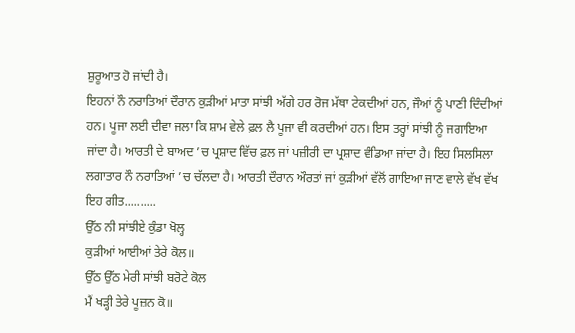ਸ਼ੁਰੂਆਤ ਹੋ ਜਾਂਦੀ ਹੈ।
ਇਹਨਾਂ ਨੌ ਨਰਾਤਿਆਂ ਦੌਰਾਨ ਕੁੜੀਆਂ ਮਾਤਾ ਸਾਂਝੀ ਅੱਗੇ ਹਰ ਰੋਜ ਮੱਥਾ ਟੇਕਦੀਆਂ ਹਨ, ਜੌਆਂ ਨੂੰ ਪਾਣੀ ਦਿੰਦੀਆਂ ਹਨ। ਪੂਜਾ ਲਈ ਦੀਵਾ ਜਲਾ ਕਿ ਸ਼ਾਮ ਵੇਲੇ ਫ਼ਲ ਲੈ ਪੂਜਾ ਵੀ ਕਰਦੀਆਂ ਹਨ। ਇਸ ਤਰ੍ਹਾਂ ਸਾਂਝੀ ਨੂੰ ਜਗਾਇਆ ਜਾਂਦਾ ਹੈ। ਆਰਤੀ ਦੇ ਬਾਅਦ ’ਚ ਪ੍ਰਸ਼ਾਦ ਵਿੱਚ ਫ਼ਲ ਜਾਂ ਪਜ਼ੀਰੀ ਦਾ ਪ੍ਰਸ਼ਾਦ ਵੰਡਿਆ ਜਾਂਦਾ ਹੈ। ਇਹ ਸਿਲਸਿਲਾ ਲਗਾਤਾਰ ਨੌ ਨਰਾਤਿਆਂ ’ਚ ਚੱਲਦਾ ਹੈ। ਆਰਤੀ ਦੌਰਾਨ ਔਰਤਾਂ ਜਾਂ ਕੁੜੀਆਂ ਵੱਲੋਂ ਗਾਇਆ ਜਾਣ ਵਾਲੇ ਵੱਖ ਵੱਖ ਇਹ ਗੀਤ..........
ਉੱਠ ਨੀ ਸਾਂਝੀਏ ਕੁੰਡਾ ਖੋਲ੍ਹ
ਕੁੜੀਆਂ ਆਈਆਂ ਤੇਰੇ ਕੋਲ॥
ਉੱਠ ਉੱਠ ਮੇਰੀ ਸਾਂਝੀ ਬਰੋਟੇ ਕੋਲ
ਮੈਂ ਖੜ੍ਹੀ ਤੇਰੇ ਪੂਜ਼ਨ ਕੋ॥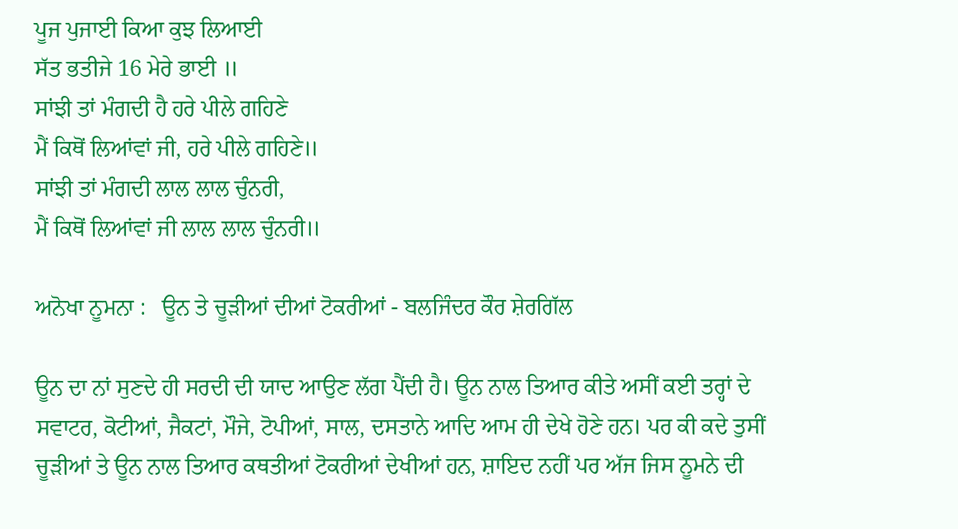ਪੂਜ ਪੁਜਾਈ ਕਿਆ ਕੁਝ ਲਿਆਈ
ਸੱਤ ਭਤੀਜੇ 16 ਮੇਰੇ ਭਾਈ ॥
ਸਾਂਝੀ ਤਾਂ ਮੰਗਦੀ ਹੈ ਹਰੇ ਪੀਲੇ ਗਹਿਣੇ
ਮੈਂ ਕਿਥੋਂ ਲਿਆਂਵਾਂ ਜੀ, ਹਰੇ ਪੀਲੇ ਗਹਿਣੇ॥
ਸਾਂਝੀ ਤਾਂ ਮੰਗਦੀ ਲਾਲ ਲਾਲ ਚੁੰਨਰੀ,
ਮੈਂ ਕਿਥੋਂ ਲਿਆਂਵਾਂ ਜੀ ਲਾਲ ਲਾਲ ਚੁੰਨਰੀ॥

ਅਨੋਖਾ ਨੂਮਨਾ :   ਊਨ ਤੇ ਚੂੜੀਆਂ ਦੀਆਂ ਟੋਕਰੀਆਂ - ਬਲਜਿੰਦਰ ਕੌਰ ਸ਼ੇਰਗਿੱਲ

ਊਨ ਦਾ ਨਾਂ ਸੁਣਦੇ ਹੀ ਸਰਦੀ ਦੀ ਯਾਦ ਆਉਣ ਲੱਗ ਪੈਂਦੀ ਹੈ। ਊਨ ਨਾਲ ਤਿਆਰ ਕੀਤੇ ਅਸੀਂ ਕਈ ਤਰ੍ਹਾਂ ਦੇ ਸਵਾਟਰ, ਕੋਟੀਆਂ, ਜੈਕਟਾਂ, ਮੌਜੇ, ਟੋਪੀਆਂ, ਸਾਲ, ਦਸਤਾਨੇ ਆਦਿ ਆਮ ਹੀ ਦੇਖੇ ਹੋਣੇ ਹਨ। ਪਰ ਕੀ ਕਦੇ ਤੁਸੀਂ ਚੂੜੀਆਂ ਤੇ ਊਨ ਨਾਲ ਤਿਆਰ ਕਥਤੀਆਂ ਟੋਕਰੀਆਂ ਦੇਖੀਆਂ ਹਨ, ਸ਼ਾਇਦ ਨਹੀਂ ਪਰ ਅੱਜ ਜਿਸ ਨੂਮਨੇ ਦੀ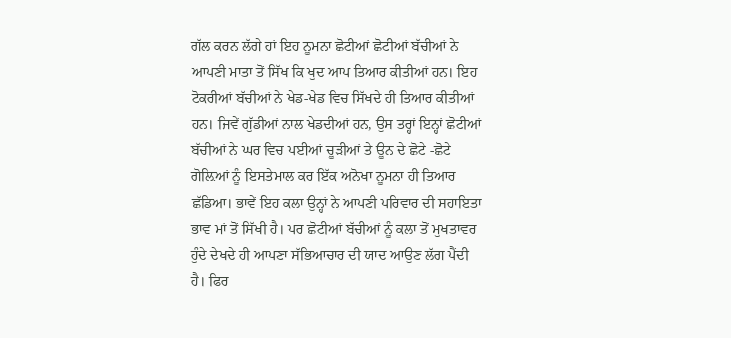ਗੱਲ ਕਰਨ ਲੱਗੇ ਹਾਂ ਇਹ ਨੂਮਨਾ ਛੋਟੀਆਂ ਛੋਟੀਆਂ ਬੱਚੀਆਂ ਨੇ ਆਪਣੀ ਮਾਤਾ ਤੋਂ ਸਿੱਖ ਕਿ ਖੁਦ ਆਪ ਤਿਆਰ ਕੀਤੀਆਂ ਹਨ। ਇਹ ਟੋਕਰੀਆਂ ਬੱਚੀਆਂ ਨੇ ਖੇਡ-ਖੇਡ ਵਿਚ ਸਿੱਖਦੇ ਹੀ ਤਿਆਰ ਕੀਤੀਆਂ ਹਨ। ਜਿਵੇਂ ਗੁੱਡੀਆਂ ਨਾਲ ਖੇਡਦੀਆਂ ਹਨ, ਉਸ ਤਰ੍ਹਾਂ ਇਨ੍ਹਾਂ ਛੋਟੀਆਂ ਬੱਚੀਆਂ ਨੇ ਘਰ ਵਿਚ ਪਈਆਂ ਚੂੜੀਆਂ ਤੇ ਊਨ ਦੇ ਛੋਟੇ -ਛੋਟੇ ਗੋਲ਼ਿਆਂ ਨੂੰ ਇਸਤੇਮਾਲ ਕਰ ਇੱਕ ਅਨੋਖਾ ਨੂਮਨਾ ਹੀ ਤਿਆਰ ਛੱਡਿਆ। ਭਾਵੇਂ ਇਹ ਕਲਾ ਉਨ੍ਹਾਂ ਨੇ ਆਪਣੀ ਪਰਿਵਾਰ ਦੀ ਸਹਾਇਤਾ ਭਾਵ ਮਾਂ ਤੋਂ ਸਿੱਖੀ ਹੈ। ਪਰ ਛੋਟੀਆਂ ਬੱਚੀਆਂ ਨੂੰ ਕਲਾ ਤੋਂ ਮੁਖਤਾਵਰ ਹੁੰਦੇ ਦੇਖਦੇ ਹੀ ਆਪਣਾ ਸੱਭਿਆਚਾਰ ਦੀ ਯਾਦ ਆਉਣ ਲੱਗ ਪੈਂਦੀ ਹੈ। ਫਿਰ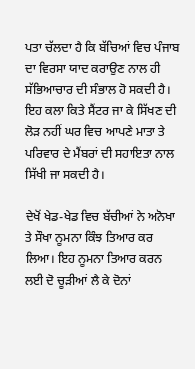ਪਤਾ ਚੱਲਦਾ ਹੈ ਕਿ ਬੱਚਿਆਂ ਵਿਚ ਪੰਜਾਬ ਦਾ ਵਿਰਸਾ ਯਾਦ ਕਰਾਉਣ ਨਾਲ ਹੀ ਸੱਭਿਆਚਾਰ ਦੀ ਸੰਭਾਲ ਹੋ ਸਕਦੀ ਹੈ। ਇਹ ਕਲਾ ਕਿਤੇ ਸੈਂਟਰ ਜਾ ਕੇ ਸਿੱਖਣ ਦੀ ਲੋੜ ਨਹੀਂ ਘਰ ਵਿਚ ਆਪਣੇ ਮਾਤਾ ਤੇ ਪਰਿਵਾਰ ਦੇ ਮੈਂਬਰਾਂ ਦੀ ਸਹਾਇਤਾ ਨਾਲ ਸਿੱਖੀ ਜਾ ਸਕਦੀ ਹੈ।

ਦੇਖੋਂ ਖੇਡ-ਖੇਡ ਵਿਚ ਬੱਚੀਆਂ ਨੇ ਅਨੋਖਾ ਤੇ ਸੌਖਾ ਨੂਮਨਾ ਕਿੰਝ ਤਿਆਰ ਕਰ ਲਿਆ। ਇਹ ਨੂਮਨਾ ਤਿਆਰ ਕਰਨ ਲਈ ਦੋ ਚੂੜੀਆਂ ਲੈ ਕੇ ਦੋਨਾਂ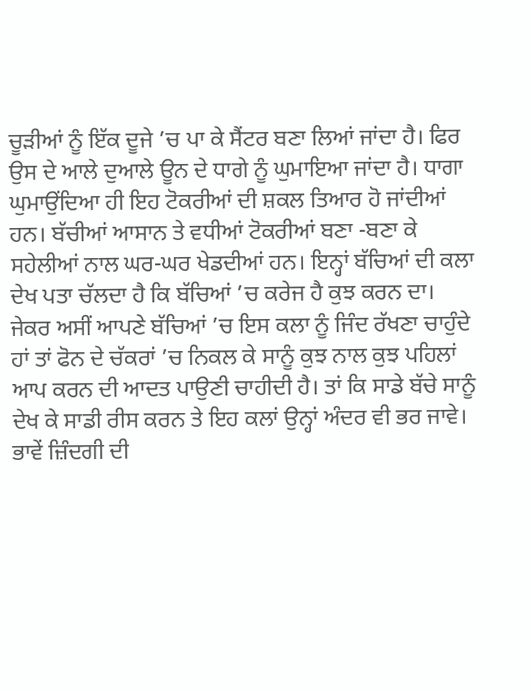ਚੂੜੀਆਂ ਨੂੰ ਇੱਕ ਦੂਜੇ ’ਚ ਪਾ ਕੇ ਸੈਂਟਰ ਬਣਾ ਲਿਆਂ ਜਾਂਦਾ ਹੈ। ਫਿਰ ਉਸ ਦੇ ਆਲੇ ਦੁਆਲੇ ਊਨ ਦੇ ਧਾਗੇ ਨੂੰ ਘੁਮਾਇਆ ਜਾਂਦਾ ਹੈ। ਧਾਗਾ ਘੁਮਾਉਂਦਿਆ ਹੀ ਇਹ ਟੋਕਰੀਆਂ ਦੀ ਸ਼ਕਲ ਤਿਆਰ ਹੋ ਜਾਂਦੀਆਂ ਹਨ। ਬੱਚੀਆਂ ਆਸਾਨ ਤੇ ਵਧੀਆਂ ਟੋਕਰੀਆਂ ਬਣਾ -ਬਣਾ ਕੇ ਸਹੇਲੀਆਂ ਨਾਲ ਘਰ-ਘਰ ਖੇਡਦੀਆਂ ਹਨ। ਇਨ੍ਹਾਂ ਬੱਚਿਆਂ ਦੀ ਕਲਾ ਦੇਖ ਪਤਾ ਚੱਲਦਾ ਹੈ ਕਿ ਬੱਚਿਆਂ ’ਚ ਕਰੇਜ ਹੈ ਕੁਝ ਕਰਨ ਦਾ। ਜੇਕਰ ਅਸੀਂ ਆਪਣੇ ਬੱਚਿਆਂ ’ਚ ਇਸ ਕਲਾ ਨੂੰ ਜਿੰਦ ਰੱਖਣਾ ਚਾਹੁੰਦੇ ਹਾਂ ਤਾਂ ਫੋਨ ਦੇ ਚੱਕਰਾਂ ’ਚ ਨਿਕਲ ਕੇ ਸਾਨੂੰ ਕੁਝ ਨਾਲ ਕੁਝ ਪਹਿਲਾਂ ਆਪ ਕਰਨ ਦੀ ਆਦਤ ਪਾਉਣੀ ਚਾਹੀਦੀ ਹੈ। ਤਾਂ ਕਿ ਸਾਡੇ ਬੱਚੇ ਸਾਨੂੰ ਦੇਖ ਕੇ ਸਾਡੀ ਰੀਸ ਕਰਨ ਤੇ ਇਹ ਕਲਾਂ ਉਨ੍ਹਾਂ ਅੰਦਰ ਵੀ ਭਰ ਜਾਵੇ। ਭਾਵੇਂ ਜ਼ਿੰਦਗੀ ਦੀ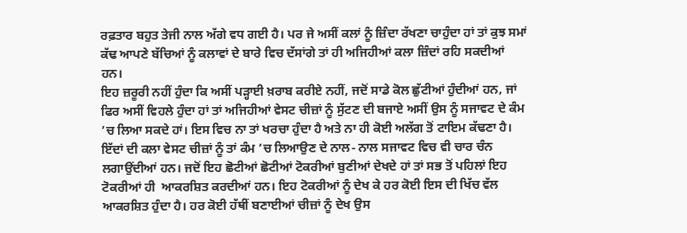ਰਫ਼ਤਾਰ ਬਹੁਤ ਤੇਜੀ ਨਾਲ ਅੱਗੇ ਵਧ ਗਈ ਹੈ। ਪਰ ਜੇ ਅਸੀਂ ਕਲਾਂ ਨੂੰ ਜ਼ਿੰਦਾ ਰੱਖਣਾ ਚਾਹੁੰਦਾ ਹਾਂ ਤਾਂ ਕੁਝ ਸਮਾਂ ਕੱਢ ਆਪਣੇ ਬੱਚਿਆਂ ਨੂੰ ਕਲਾਵਾਂ ਦੇ ਬਾਰੇ ਵਿਚ ਦੱਸਾਂਗੇ ਤਾਂ ਹੀ ਅਜਿਹੀਆਂ ਕਲਾ ਜ਼ਿੰਦਾਂ ਰਹਿ ਸਕਦੀਆਂ ਹਨ।
ਇਹ ਜ਼ਰੂਰੀ ਨਹੀਂ ਹੁੰਦਾ ਕਿ ਅਸੀਂ ਪੜ੍ਹਾਈ ਖ਼ਰਾਬ ਕਰੀਏ ਨਹੀਂ, ਜਦੋਂ ਸਾਡੇ ਕੋਲ ਛੁੱਟੀਆਂ ਹੁੰਦੀਆਂ ਹਨ, ਜਾਂ ਫਿਰ ਅਸੀਂ ਵਿਹਲੇ ਹੁੰਦਾ ਹਾਂ ਤਾਂ ਅਜਿਹੀਆਂ ਵੇਸਟ ਚੀਜ਼ਾਂ ਨੂੰ ਸੁੱਟਣ ਦੀ ਬਜਾਏ ਅਸੀਂ ਉਸ ਨੂੰ ਸਜਾਵਟ ਦੇ ਕੰਮ ’ਚ ਲਿਆ ਸਕਦੇ ਹਾਂ। ਇਸ ਵਿਚ ਨਾ ਤਾਂ ਖਰਚਾ ਹੁੰਦਾ ਹੈ ਅਤੇ ਨਾ ਹੀ ਕੋਈ ਅਲੱਗ ਤੋਂ ਟਾਇਮ ਕੱਢਣਾ ਹੈ। ਇੱਦਾਂ ਦੀ ਕਲਾ ਵੇਸਟ ਚੀਜ਼ਾਂ ਨੂੰ ਤਾਂ ਕੰਮ ’ਚ ਲਿਆਉਣ ਦੇ ਨਾਲ- ਨਾਲ ਸਜਾਵਟ ਵਿਚ ਵੀ ਚਾਰ ਚੰਨ ਲਗਾਉਂਦੀਆਂ ਹਨ। ਜਦੋਂ ਇਹ ਛੋਟੀਆਂ ਛੋਟੀਆਂ ਟੋਕਰੀਆਂ ਬੁਣੀਆਂ ਦੇਖਦੇ ਹਾਂ ਤਾਂ ਸਭ ਤੋਂ ਪਹਿਲਾਂ ਇਹ ਟੋਕਰੀਆਂ ਹੀ  ਆਕਰਸ਼ਿਤ ਕਰਦੀਆਂ ਹਨ। ਇਹ ਟੋਕਰੀਆਂ ਨੂੰ ਦੇਖ ਕੇ ਹਰ ਕੋਈ ਇਸ ਦੀ ਖਿੱਚ ਵੱਲ ਆਕਰਸ਼ਿਤ ਹੁੰਦਾ ਹੈ। ਹਰ ਕੋਈ ਹੱਥੀਂ ਬਣਾਈਆਂ ਚੀਜ਼ਾਂ ਨੂੰ ਦੇਖ ਉਸ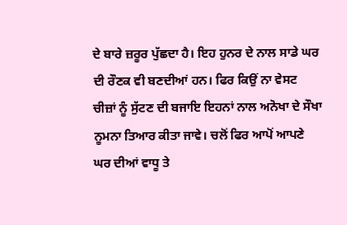ਦੇ ਬਾਰੇ ਜ਼ਰੂਰ ਪੁੱਛਦਾ ਹੈ। ਇਹ ਹੁਨਰ ਦੇ ਨਾਲ ਸਾਡੇ ਘਰ ਦੀ ਰੌਣਕ ਵੀ ਬਣਦੀਆਂ ਹਨ। ਫਿਰ ਕਿਉਂ ਨਾ ਵੇਸਟ ਚੀਜ਼ਾਂ ਨੂੰ ਸੁੱਟਣ ਦੀ ਬਜਾਇ ਇਹਨਾਂ ਨਾਲ ਅਨੋਖਾ ਦੇ ਸੌਖਾ ਨੂਮਨਾ ਤਿਆਰ ਕੀਤਾ ਜਾਵੇ। ਚਲੋਂ ਫਿਰ ਆਪੋਂ ਆਪਣੇ ਘਰ ਦੀਆਂ ਵਾਧੂ ਤੇ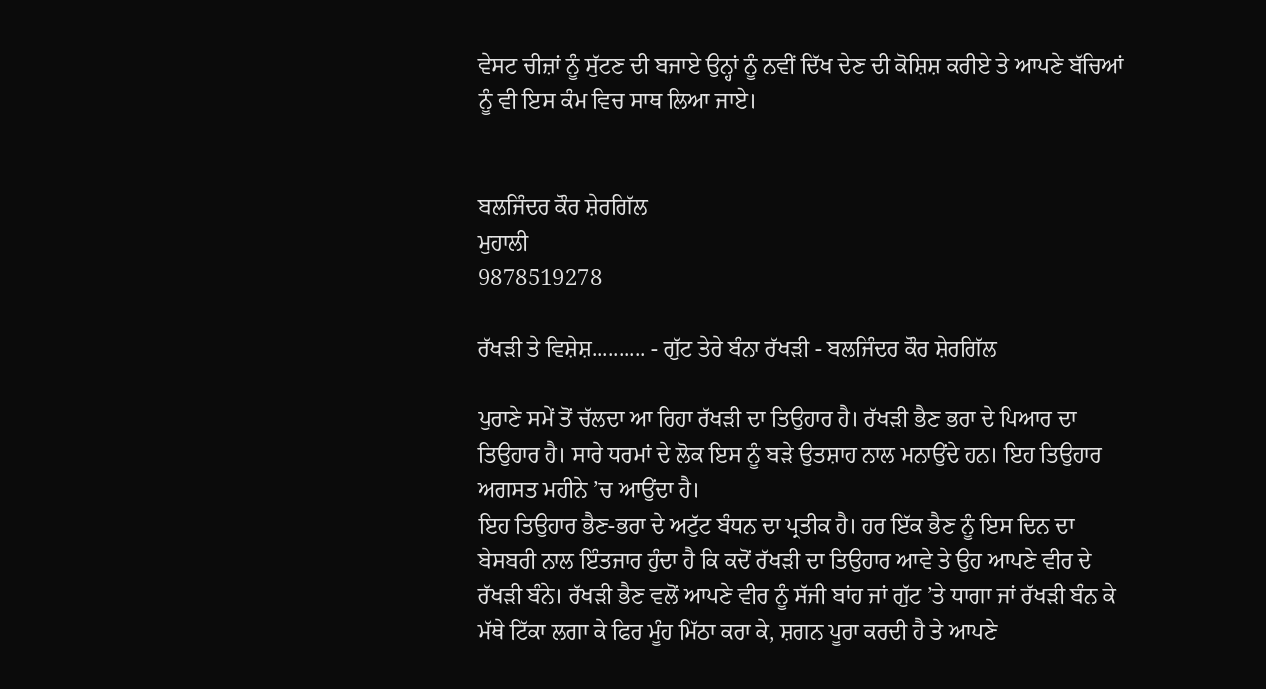ਵੇਸਟ ਚੀਜ਼ਾਂ ਨੂੰ ਸੁੱਟਣ ਦੀ ਬਜਾਏ ਉਨ੍ਹਾਂ ਨੂੰ ਨਵੀਂ ਦਿੱਖ ਦੇਣ ਦੀ ਕੋਸ਼ਿਸ਼ ਕਰੀਏ ਤੇ ਆਪਣੇ ਬੱਚਿਆਂ ਨੂੰ ਵੀ ਇਸ ਕੰਮ ਵਿਚ ਸਾਥ ਲਿਆ ਜਾਏ।


ਬਲਜਿੰਦਰ ਕੌਰ ਸ਼ੇਰਗਿੱਲ
ਮੁਹਾਲੀ
9878519278

ਰੱਖੜੀ ਤੇ ਵਿਸ਼ੇਸ਼.......... - ਗੁੱਟ ਤੇਰੇ ਬੰਨਾ ਰੱਖੜੀ - ਬਲਜਿੰਦਰ ਕੌਰ ਸ਼ੇਰਗਿੱਲ

ਪੁਰਾਣੇ ਸਮੇਂ ਤੋਂ ਚੱਲਦਾ ਆ ਰਿਹਾ ਰੱਖੜੀ ਦਾ ਤਿਉਹਾਰ ਹੈ। ਰੱਖੜੀ ਭੈਣ ਭਰਾ ਦੇ ਪਿਆਰ ਦਾ ਤਿਉਹਾਰ ਹੈ। ਸਾਰੇ ਧਰਮਾਂ ਦੇ ਲੋਕ ਇਸ ਨੂੰ ਬੜੇ ਉਤਸ਼ਾਹ ਨਾਲ ਮਨਾਉਂਦੇ ਹਨ। ਇਹ ਤਿਉਹਾਰ ਅਗਸਤ ਮਹੀਨੇ ’ਚ ਆਉਂਦਾ ਹੈ।
ਇਹ ਤਿਉਹਾਰ ਭੈਣ-ਭਰਾ ਦੇ ਅਟੁੱਟ ਬੰਧਨ ਦਾ ਪ੍ਰਤੀਕ ਹੈ। ਹਰ ਇੱਕ ਭੈਣ ਨੂੰ ਇਸ ਦਿਨ ਦਾ ਬੇਸਬਰੀ ਨਾਲ ਇੰਤਜਾਰ ਹੁੰਦਾ ਹੈ ਕਿ ਕਦੋਂ ਰੱਖੜੀ ਦਾ ਤਿਉਹਾਰ ਆਵੇ ਤੇ ਉਹ ਆਪਣੇ ਵੀਰ ਦੇ ਰੱਖੜੀ ਬੰਨੇ। ਰੱਖੜੀ ਭੈਣ ਵਲੋਂ ਆਪਣੇ ਵੀਰ ਨੂੰ ਸੱਜੀ ਬਾਂਹ ਜਾਂ ਗੁੱਟ ’ਤੇ ਧਾਗਾ ਜਾਂ ਰੱਖੜੀ ਬੰਨ ਕੇ ਮੱਥੇ ਟਿੱਕਾ ਲਗਾ ਕੇ ਫਿਰ ਮੂੰਹ ਮਿੱਠਾ ਕਰਾ ਕੇ, ਸ਼ਗਨ ਪੂਰਾ ਕਰਦੀ ਹੈ ਤੇ ਆਪਣੇ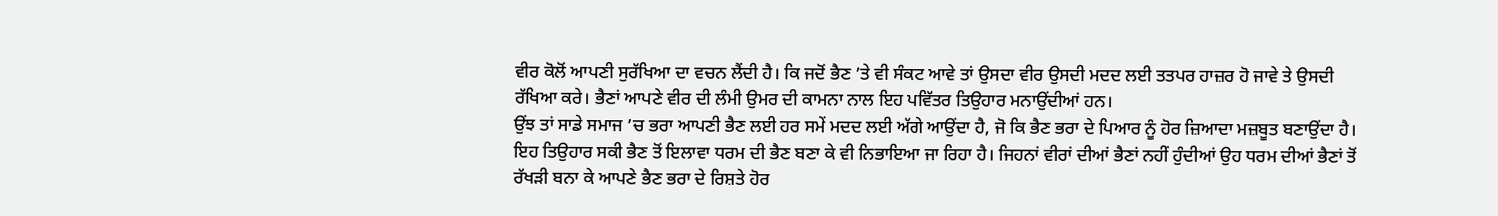ਵੀਰ ਕੋਲੋਂ ਆਪਣੀ ਸੁਰੱਖਿਆ ਦਾ ਵਚਨ ਲੈਂਦੀ ਹੈ। ਕਿ ਜਦੋਂ ਭੈਣ ’ਤੇ ਵੀ ਸੰਕਟ ਆਵੇ ਤਾਂ ਉਸਦਾ ਵੀਰ ਉਸਦੀ ਮਦਦ ਲਈ ਤਤਪਰ ਹਾਜ਼ਰ ਹੋ ਜਾਵੇ ਤੇ ਉਸਦੀ  ਰੱਖਿਆ ਕਰੇ। ਭੈਣਾਂ ਆਪਣੇ ਵੀਰ ਦੀ ਲੰਮੀ ਉਮਰ ਦੀ ਕਾਮਨਾ ਨਾਲ ਇਹ ਪਵਿੱਤਰ ਤਿਉਹਾਰ ਮਨਾਉਂਦੀਆਂ ਹਨ।
ਉਂਝ ਤਾਂ ਸਾਡੇ ਸਮਾਜ ’ਚ ਭਰਾ ਆਪਣੀ ਭੈਣ ਲਈ ਹਰ ਸਮੇਂ ਮਦਦ ਲਈ ਅੱਗੇ ਆਉਂਦਾ ਹੈ, ਜੋ ਕਿ ਭੈਣ ਭਰਾ ਦੇ ਪਿਆਰ ਨੂੰ ਹੋਰ ਜ਼ਿਆਦਾ ਮਜ਼ਬੂਤ ਬਣਾਉਂਦਾ ਹੈ।
ਇਹ ਤਿਉਹਾਰ ਸਕੀ ਭੈਣ ਤੋਂ ਇਲਾਵਾ ਧਰਮ ਦੀ ਭੈਣ ਬਣਾ ਕੇ ਵੀ ਨਿਭਾਇਆ ਜਾ ਰਿਹਾ ਹੈ। ਜਿਹਨਾਂ ਵੀਰਾਂ ਦੀਆਂ ਭੈਣਾਂ ਨਹੀਂ ਹੁੰਦੀਆਂ ਉਹ ਧਰਮ ਦੀਆਂ ਭੈਣਾਂ ਤੋਂ ਰੱਖੜੀ ਬਨਾ ਕੇ ਆਪਣੇ ਭੈਣ ਭਰਾ ਦੇ ਰਿਸ਼ਤੇ ਹੋਰ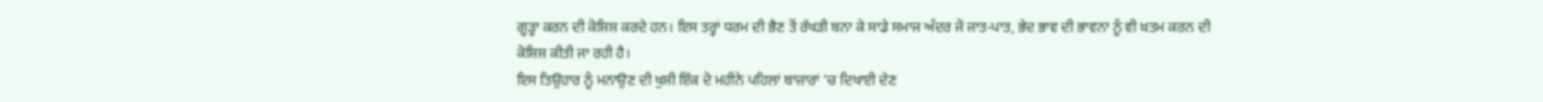ਗੂੜ੍ਹਾ ਕਰਨ ਦੀ ਕੋਸ਼ਿਸ਼ ਕਰਦੇ ਹਨ। ਇਸ ਤਰ੍ਹਾਂ ਧਰਮ ਦੀ ਭੈਣ ਤੋਂ ਰੱਖੜੀ ਬਨਾ ਕੇ ਸਾਡੇ ਸਮਾਜ ਅੰਦਰ ਜੋ ਜਾਤ-ਪਾਤ, ਭੇਦ ਭਾਵ ਦੀ ਭਾਵਨਾ ਨੂੰ ਵੀ ਖ਼ਤਮ ਕਰਨ ਦੀ ਕੋਸ਼ਿਸ਼ ਕੀਤੀ ਜਾ ਰਹੀ ਹੈ।
ਇਸ ਤਿਉਹਾਰ ਨੂੰ ਮਨਾਉਣ ਦੀ ਖੁਸ਼ੀ ਇੱਕ ਦੋ ਮਹੀਨੇ ਪਹਿਲਾਂ ਬਾਜ਼ਾਰਾਂ ’ਚ ਦਿਖਾਈ ਦੇਣ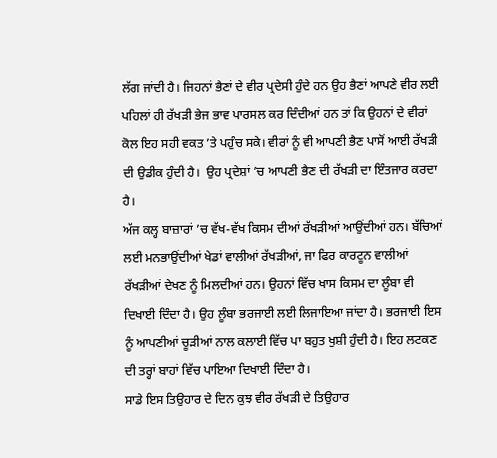ਲੱਗ ਜਾਂਦੀ ਹੈ। ਜਿਹਨਾਂ ਭੈਣਾਂ ਦੇ ਵੀਰ ਪ੍ਰਦੇਸੀ ਹੁੰਦੇ ਹਨ ਉਹ ਭੈਣਾਂ ਆਪਣੇ ਵੀਰ ਲਈ ਪਹਿਲਾਂ ਹੀ ਰੱਖੜੀ ਭੇਜ ਭਾਵ ਪਾਰਸਲ ਕਰ ਦਿੰਦੀਆਂ ਹਨ ਤਾਂ ਕਿ ਉਹਨਾਂ ਦੇ ਵੀਰਾਂ ਕੋਲ ਇਹ ਸਹੀ ਵਕਤ ’ਤੇ ਪਹੁੰਚ ਸਕੇ। ਵੀਰਾਂ ਨੂੰ ਵੀ ਆਪਣੀ ਭੈਣ ਪਾਸੋਂ ਆਈ ਰੱਖੜੀ ਦੀ ਉਡੀਕ ਹੁੰਦੀ ਹੈ।  ਉਹ ਪ੍ਰਦੇਸ਼ਾਂ ’ਚ ਆਪਣੀ ਭੈਣ ਦੀ ਰੱਖੜੀ ਦਾ ਇੰਤਜਾਰ ਕਰਦਾ ਹੈ।
ਅੱਜ ਕਲ੍ਹ ਬਾਜ਼ਾਰਾਂ ’ਚ ਵੱਖ-ਵੱਖ ਕਿਸਮ ਦੀਆਂ ਰੱਖੜੀਆਂ ਆਉਂਦੀਆਂ ਹਨ। ਬੱਚਿਆਂ ਲਈ ਮਨਭਾਉਂਦੀਆਂ ਖੇਡਾਂ ਵਾਲੀਆਂ ਰੱਖੜੀਆਂ, ਜਾ ਫਿਰ ਕਾਰਟੂਨ ਵਾਲੀਆਂ ਰੱਖੜੀਆਂ ਦੇਖਣ ਨੂੰ ਮਿਲਦੀਆਂ ਹਨ। ਉਹਨਾਂ ਵਿੱਚ ਖਾਸ ਕਿਸਮ ਦਾ ਲੂੰਬਾ ਵੀ ਦਿਖਾਈ ਦਿੰਦਾ ਹੈ। ਉਹ ਲੂੰਬਾ ਭਰਜਾਈ ਲਈ ਲਿਜਾਇਆ ਜਾਂਦਾ ਹੈ। ਭਰਜਾਈ ਇਸ ਨੂੰ ਆਪਣੀਆਂ ਚੂੜੀਆਂ ਨਾਲ ਕਲਾਈ ਵਿੱਚ ਪਾ ਬਹੁਤ ਖੁਸ਼ੀ ਹੁੰਦੀ ਹੈ। ਇਹ ਲਟਕਣ ਦੀ ਤਰ੍ਹਾਂ ਬਾਹਾਂ ਵਿੱਚ ਪਾਇਆ ਦਿਖਾਈ ਦਿੰਦਾ ਹੈ।
ਸਾਡੇ ਇਸ ਤਿਉਹਾਰ ਦੇ ਦਿਨ ਕੁਝ ਵੀਰ ਰੱਖੜੀ ਦੇ ਤਿਉਹਾਰ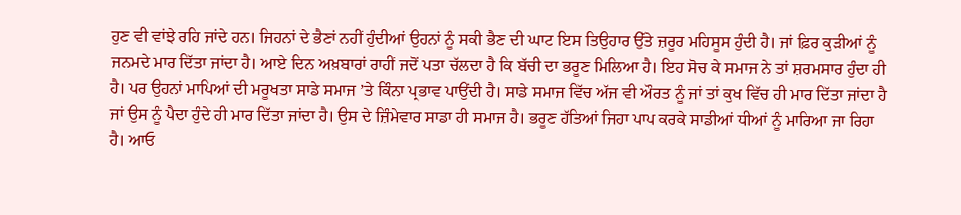ਹੁਣ ਵੀ ਵਾਂਝੇ ਰਹਿ ਜਾਂਦੇ ਹਨ। ਜਿਹਨਾਂ ਦੇ ਭੈਣਾਂ ਨਹੀਂ ਹੁੰਦੀਆਂ ਉਹਨਾਂ ਨੂੰ ਸਕੀ ਭੈਣ ਦੀ ਘਾਟ ਇਸ ਤਿਉਹਾਰ ਉੱਤੇ ਜ਼ਰੂਰ ਮਹਿਸੂਸ ਹੁੰਦੀ ਹੈ। ਜਾਂ ਫ਼ਿਰ ਕੁੜੀਆਂ ਨੂੰ ਜਨਮਦੇ ਮਾਰ ਦਿੱਤਾ ਜਾਂਦਾ ਹੈ। ਆਏ ਦਿਨ ਅਖ਼ਬਾਰਾਂ ਰਾਹੀਂ ਜਦੋਂ ਪਤਾ ਚੱਲਦਾ ਹੈ ਕਿ ਬੱਚੀ ਦਾ ਭਰੂਣ ਮਿਲਿਆ ਹੈ। ਇਹ ਸੋਚ ਕੇ ਸਮਾਜ ਨੇ ਤਾਂ ਸ਼ਰਮਸਾਰ ਹੁੰਦਾ ਹੀ ਹੈ। ਪਰ ਉਹਨਾਂ ਮਾਪਿਆਂ ਦੀ ਮਰੂਖਤਾ ਸਾਡੇ ਸਮਾਜ ’ਤੇ ਕਿੰਨਾ ਪ੍ਰਭਾਵ ਪਾਉਂਦੀ ਹੈ। ਸਾਡੇ ਸਮਾਜ ਵਿੱਚ ਅੱਜ ਵੀ ਔਰਤ ਨੂੰ ਜਾਂ ਤਾਂ ਕੁਖ ਵਿੱਚ ਹੀ ਮਾਰ ਦਿੱਤਾ ਜਾਂਦਾ ਹੈ ਜਾਂ ਉਸ ਨੂੰ ਪੈਦਾ ਹੁੰਦੇ ਹੀ ਮਾਰ ਦਿੱਤਾ ਜਾਂਦਾ ਹੈ। ਉਸ ਦੇ ਜ਼ਿੰਮੇਵਾਰ ਸਾਡਾ ਹੀ ਸਮਾਜ ਹੈ। ਭਰੂਣ ਹੱਤਿਆਂ ਜਿਹਾ ਪਾਪ ਕਰਕੇ ਸਾਡੀਆਂ ਧੀਆਂ ਨੂੰ ਮਾਰਿਆ ਜਾ ਰਿਹਾ ਹੈ। ਆਓ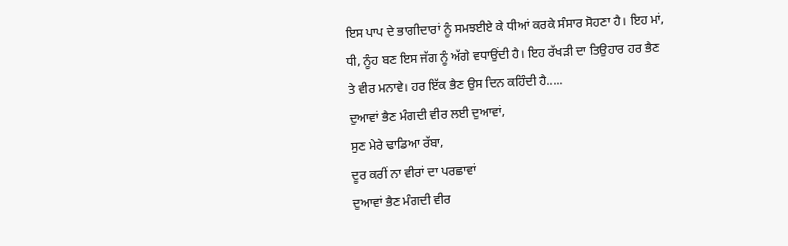ਇਸ ਪਾਪ ਦੇ ਭਾਗੀਦਾਰਾਂ ਨੂੰ ਸਮਝਈਏ ਕੇ ਧੀਆਂ ਕਰਕੇ ਸੰਸਾਰ ਸੋਹਣਾ ਹੈ। ਇਹ ਮਾਂ, ਧੀ, ਨੂੰਹ ਬਣ ਇਸ ਜੱਗ ਨੂੰ ਅੱਗੇ ਵਧਾਉਂਦੀ ਹੈ। ਇਹ ਰੱਖੜੀ ਦਾ ਤਿਉਹਾਰ ਹਰ ਭੈਣ ਤੇ ਵੀਰ ਮਨਾਵੇ। ਹਰ ਇੱਕ ਭੈਣ ਉਸ ਦਿਨ ਕਹਿੰਦੀ ਹੈ.....
ਦੁਆਵਾਂ ਭੈਣ ਮੰਗਦੀ ਵੀਰ ਲਈ ਦੁਆਵਾਂ,
ਸੁਣ ਮੇਰੇ ਢਾਡਿਆ ਰੱਬਾ,
ਦੂਰ ਕਰੀਂ ਨਾ ਵੀਰਾਂ ਦਾ ਪਰਛਾਵਾਂ
ਦੁਆਵਾਂ ਭੈਣ ਮੰਗਦੀ ਵੀਰ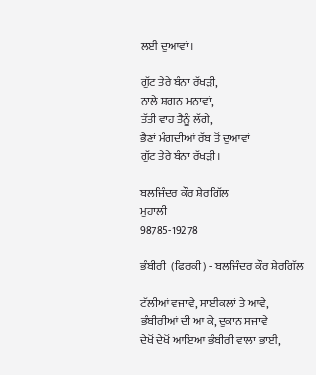ਲਈ ਦੁਆਵਾਂ।

ਗੁੱਟ ਤੇਰੇ ਬੰਨਾ ਰੱਖੜੀ,
ਨਾਲੇ ਸ਼ਗਨ ਮਨਾਵਾਂ,
ਤੱਤੀ ਵਾਹ ਤੈਨੂੰ ਲੱਗੇ,
ਭੈਣਾਂ ਮੰਗਦੀਆਂ ਰੱਬ ਤੋਂ ਦੁਆਵਾਂ
ਗੁੱਟ ਤੇਰੇ ਬੰਨਾ ਰੱਖੜੀ।

ਬਲਜਿੰਦਰ ਕੌਰ ਸ਼ੇਰਗਿੱਲ
ਮੁਹਾਲੀ
98785-19278

ਭੰਬੀਰੀ  (ਫਿਰਕੀ) - ਬਲਜਿੰਦਰ ਕੌਰ ਸ਼ੇਰਗਿੱਲ

ਟੱਲੀਆਂ ਵਜਾਵੇ, ਸਾਈਕਲਾਂ ਤੇ ਆਵੇ,
ਭੰਬੀਰੀਆਂ ਦੀ ਆ ਕੇ, ਦੁਕਾਨ ਸਜਾਵੇ
ਦੇਖੋਂ ਦੇਖੋਂ ਆਇਆ ਭੰਬੀਰੀ ਵਾਲਾ ਭਾਈ,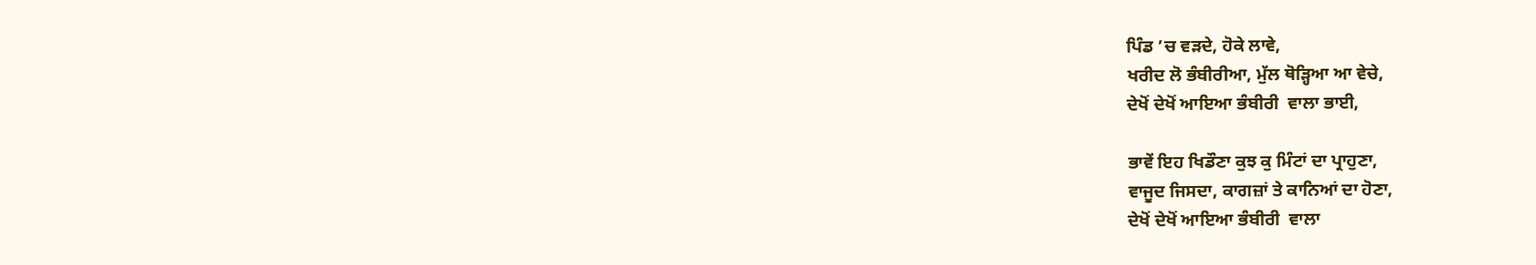ਪਿੰਡ ’ਚ ਵੜਦੇ, ਹੋਕੇ ਲਾਵੇ,
ਖਰੀਦ ਲੋ ਭੰਬੀਰੀਆ, ਮੁੱਲ ਥੋੜ੍ਹਿਆ ਆ ਵੇਚੇ,
ਦੇਖੋਂ ਦੇਖੋਂ ਆਇਆ ਭੰਬੀਰੀ  ਵਾਲਾ ਭਾਈ,

ਭਾਵੇਂ ਇਹ ਖਿਡੌਣਾ ਕੁਝ ਕੁ ਮਿੰਟਾਂ ਦਾ ਪ੍ਰਾਹੁਣਾ,
ਵਾਜੂਦ ਜਿਸਦਾ, ਕਾਗਜ਼ਾਂ ਤੇ ਕਾਨਿਆਂ ਦਾ ਹੋਣਾ,
ਦੇਖੋਂ ਦੇਖੋਂ ਆਇਆ ਭੰਬੀਰੀ  ਵਾਲਾ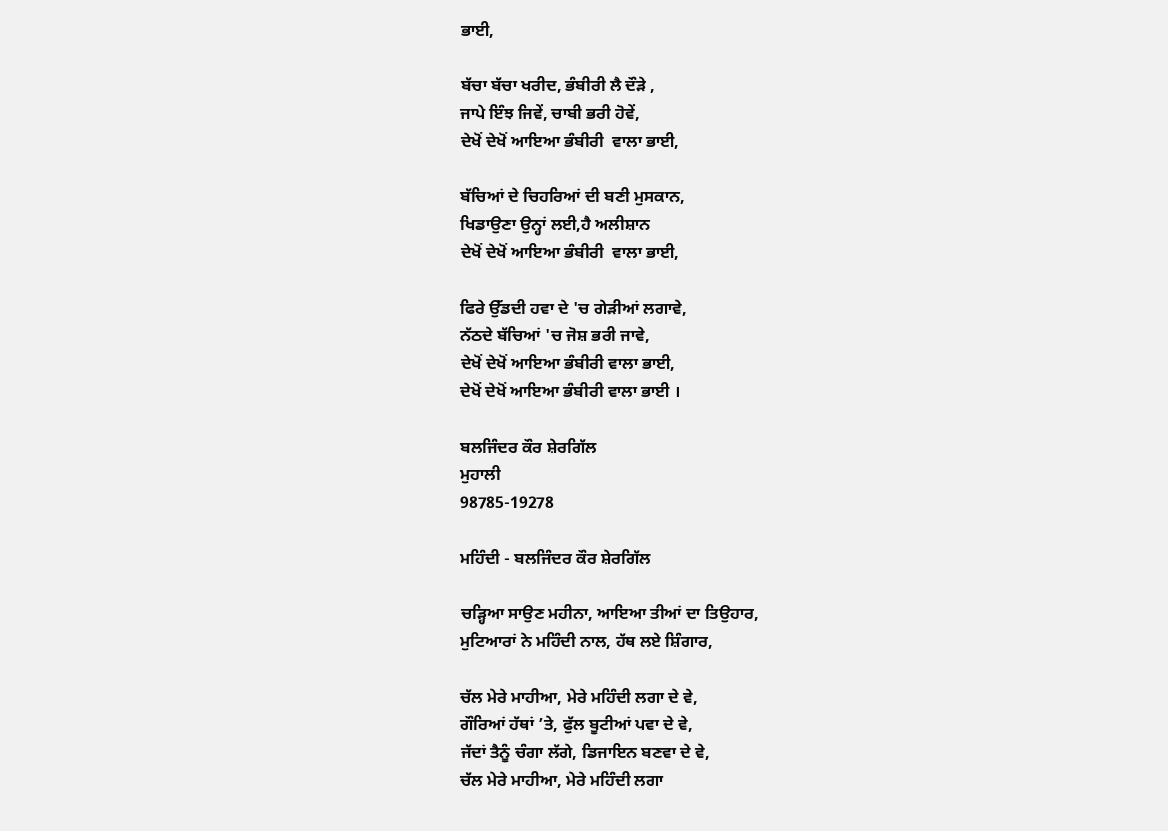ਭਾਈ,

ਬੱਚਾ ਬੱਚਾ ਖਰੀਦ, ਭੰਬੀਰੀ ਲੈ ਦੌੜੇ ,
ਜਾਪੇ ਇੰਝ ਜਿਵੇਂ, ਚਾਬੀ ਭਰੀ ਹੋਵੇਂ,
ਦੇਖੋਂ ਦੇਖੋਂ ਆਇਆ ਭੰਬੀਰੀ  ਵਾਲਾ ਭਾਈ,

ਬੱਚਿਆਂ ਦੇ ਚਿਹਰਿਆਂ ਦੀ ਬਣੀ ਮੁਸਕਾਨ,
ਖਿਡਾਉਣਾ ਉਨ੍ਹਾਂ ਲਈ,ਹੈ ਅਲੀਸ਼ਾਨ
ਦੇਖੋਂ ਦੇਖੋਂ ਆਇਆ ਭੰਬੀਰੀ  ਵਾਲਾ ਭਾਈ,

ਫਿਰੇ ਉੱਡਦੀ ਹਵਾ ਦੇ 'ਚ ਗੇੜੀਆਂ ਲਗਾਵੇ,
ਨੱਠਦੇ ਬੱਚਿਆਂ 'ਚ ਜੋਸ਼ ਭਰੀ ਜਾਵੇ,
ਦੇਖੋਂ ਦੇਖੋਂ ਆਇਆ ਭੰਬੀਰੀ ਵਾਲਾ ਭਾਈ,
ਦੇਖੋਂ ਦੇਖੋਂ ਆਇਆ ਭੰਬੀਰੀ ਵਾਲਾ ਭਾਈ ।

ਬਲਜਿੰਦਰ ਕੌਰ ਸ਼ੇਰਗਿੱਲ
ਮੁਹਾਲੀ
98785-19278

ਮਹਿੰਦੀ - ਬਲਜਿੰਦਰ ਕੌਰ ਸ਼ੇਰਗਿੱਲ

ਚੜ੍ਹਿਆ ਸਾਉਣ ਮਹੀਨਾ, ਆਇਆ ਤੀਆਂ ਦਾ ਤਿਉਹਾਰ,
ਮੁਟਿਆਰਾਂ ਨੇ ਮਹਿੰਦੀ ਨਾਲ, ਹੱਥ ਲਏ ਸ਼ਿੰਗਾਰ,

ਚੱਲ ਮੇਰੇ ਮਾਹੀਆ, ਮੇਰੇ ਮਹਿੰਦੀ ਲਗਾ ਦੇ ਵੇ,
ਗੌਰਿਆਂ ਹੱਥਾਂ ’ਤੇ, ਫੁੱਲ ਬੂਟੀਆਂ ਪਵਾ ਦੇ ਵੇ,
ਜੱਦਾਂ ਤੈਨੂੰ ਚੰਗਾ ਲੱਗੇ, ਡਿਜਾਇਨ ਬਣਵਾ ਦੇ ਵੇ,
ਚੱਲ ਮੇਰੇ ਮਾਹੀਆ, ਮੇਰੇ ਮਹਿੰਦੀ ਲਗਾ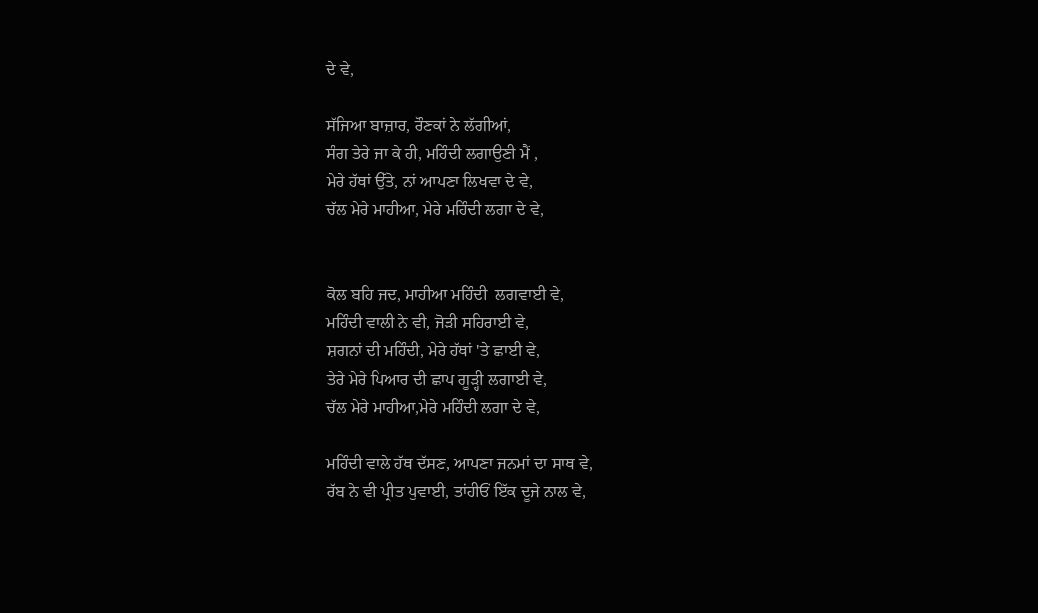ਦੇ ਵੇ,

ਸੱਜਿਆ ਬਾਜ਼ਾਰ, ਰੌਣਕਾਂ ਨੇ ਲੱਗੀਆਂ,
ਸੰਗ ਤੇਰੇ ਜਾ ਕੇ ਹੀ, ਮਹਿੰਦੀ ਲਗਾਉਣੀ ਮੈਂ ,
ਮੇਰੇ ਹੱਥਾਂ ਉੱਤੇ, ਨਾਂ ਆਪਣਾ ਲਿਖਵਾ ਦੇ ਵੇ,
ਚੱਲ ਮੇਰੇ ਮਾਹੀਆ, ਮੇਰੇ ਮਹਿੰਦੀ ਲਗਾ ਦੇ ਵੇ,


ਕੋਲ ਬਹਿ ਜਦ, ਮਾਹੀਆ ਮਹਿੰਦੀ  ਲਗਵਾਈ ਵੇ,
ਮਹਿੰਦੀ ਵਾਲੀ ਨੇ ਵੀ, ਜੋੜੀ ਸਹਿਰਾਈ ਵੇ,
ਸ਼ਗਨਾਂ ਦੀ ਮਹਿੰਦੀ, ਮੇਰੇ ਹੱਥਾਂ 'ਤੇ ਛਾਈ ਵੇ,
ਤੇਰੇ ਮੇਰੇ ਪਿਆਰ ਦੀ ਛਾਪ ਗੂੜ੍ਹੀ ਲਗਾਈ ਵੇ,
ਚੱਲ ਮੇਰੇ ਮਾਹੀਆ,ਮੇਰੇ ਮਹਿੰਦੀ ਲਗਾ ਦੇ ਵੇ,

ਮਹਿੰਦੀ ਵਾਲੇ ਹੱਥ ਦੱਸਣ, ਆਪਣਾ ਜਨਮਾਂ ਦਾ ਸਾਥ ਵੇ,
ਰੱਬ ਨੇ ਵੀ ਪ੍ਰੀਤ ਪੁਵਾਈ, ਤਾਂਹੀਓਂ ਇੱਕ ਦੂਜੇ ਨਾਲ ਵੇ,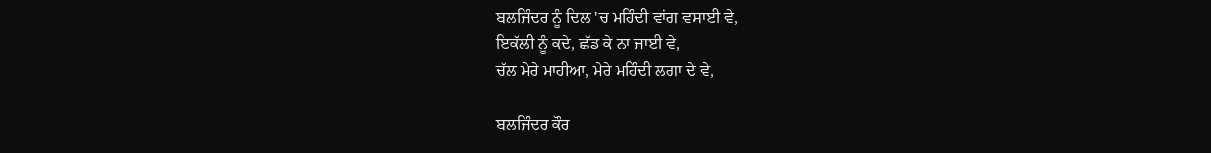ਬਲਜਿੰਦਰ ਨੂੰ ਦਿਲ 'ਚ ਮਹਿੰਦੀ ਵਾਂਗ ਵਸਾਈ ਵੇ,
ਇਕੱਲੀ ਨੂੰ ਕਦੇ, ਛੱਡ ਕੇ ਨਾ ਜਾਈ ਵੇ,
ਚੱਲ ਮੇਰੇ ਮਾਹੀਆ, ਮੇਰੇ ਮਹਿੰਦੀ ਲਗਾ ਦੇ ਵੇ,

ਬਲਜਿੰਦਰ ਕੌਰ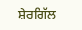ਸ਼ੇਰਗਿੱਲ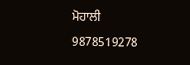ਮੋਹਾਲੀ
9878519278